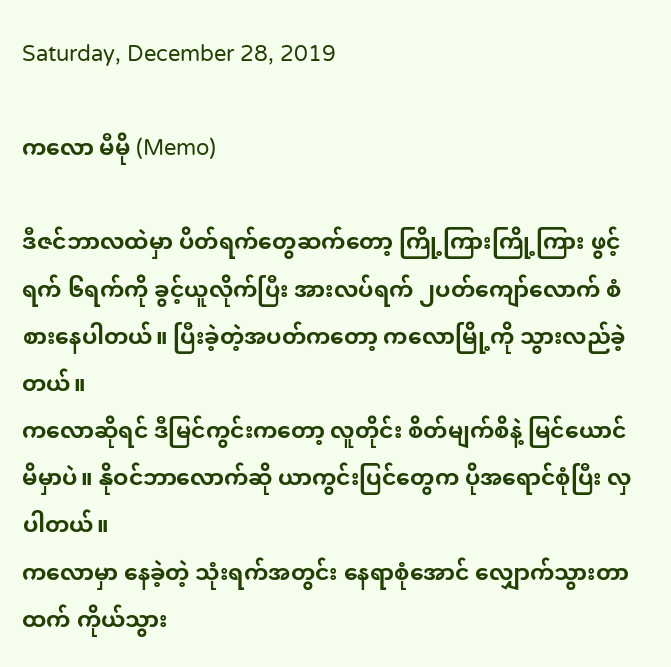Saturday, December 28, 2019

ကလော မီမို (Memo)

ဒီဇင်ဘာလထဲမှာ ပိတ်ရက်တွေဆက်တော့ ကြို့ကြားကြို့ကြား ဖွင့်ရက် ၆ရက်ကို ခွင့်ယူလိုက်ပြီး အားလပ်ရက် ၂ပတ်ကျော်လောက် စံစားနေပါတယ်။ ပြီးခဲ့တဲ့အပတ်ကတော့ ကလောမြို့ကို သွားလည်ခဲ့တယ်။
ကလောဆိုရင် ဒီမြင်ကွင်းကတော့ လူတိုင်း စိတ်မျက်စိနဲ့ မြင်ယောင်မိမှာပဲ။ နိုဝင်ဘာလောက်ဆို ယာကွင်းပြင်တွေက ပိုအရောင်စုံပြီး လှပါတယ်။
ကလောမှာ နေခဲ့တဲ့ သုံးရက်အတွင်း နေရာစုံအောင် လျှောက်သွားတာထက် ကိုယ်သွား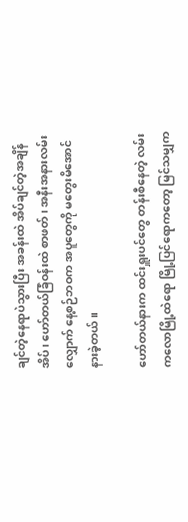ချင်တဲ့နေရာပဲသွားပြီး အခန်းထဲ အိပ်ချင်တဲ့အချိန် အိပ်၊ ဟော်တယ်ခြံဝန်းထဲ စာဖတ်၊ အနီးအနားလမ်းလျှောက် နေ့စဉ်ဘဝက အပူတွေကို မတွေးမိအောင် နားခဲ့တယ်။

ဟော်တယ်နားက ထင်းရှူးပင်တွေ တန်းစီနေတဲ့ လမ်း
ကလောမြို့ထဲရော မြို့ပြင်ရောကတော့ မြင်သမျှက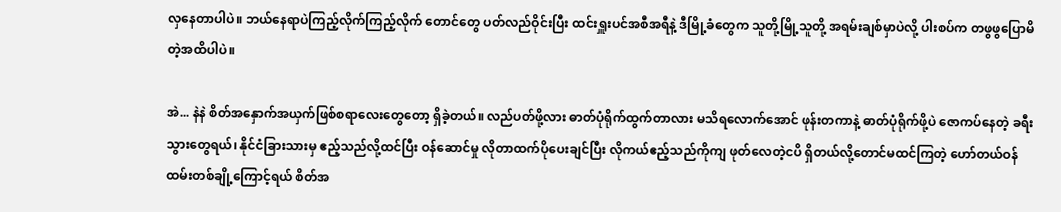လှနေတာပါပဲ။ ဘယ်နေရာပဲကြည့်လိုက်ကြည့်လိုက် တောင်တွေ ပတ်လည်ဝိုင်းပြီး ထင်းရှူးပင်အစီအရီနဲ့ ဒီမြို့ခံတွေက သူတို့မြို့သူတို့ အရမ်းချစ်မှာပဲလို့ ပါးစပ်က တဖွဖွပြောမိတဲ့အထိပါပဲ။

အဲ... နဲနဲ စိတ်အနှောက်အယှက်ဖြစ်စရာလေးတွေတော့ ရှိခဲ့တယ်။ လည်ပတ်ဖို့လား ဓာတ်ပုံရိုက်ထွက်တာလား မသိရလောက်အောင် ဖုန်းတကာနဲ့ ဓာတ်ပုံရိုက်ဖို့ပဲ ဇောကပ်နေတဲ့ ခရီးသွားတွေရယ်၊ နိုင်ငံခြားသားမှ ဧည့်သည်လို့ထင်ပြီး ဝန်ဆောင်မှု လိုတာထက်ပိုပေးချင်ပြီး လိုကယ်ဧည့်သည်ကိုကျ ဖုတ်လေတဲ့ငပိ ရှိတယ်လို့တောင်မထင်ကြတဲ့ ဟော်တယ်ဝန်ထမ်းတစ်ချို့ကြောင့်ရယ် စိတ်အ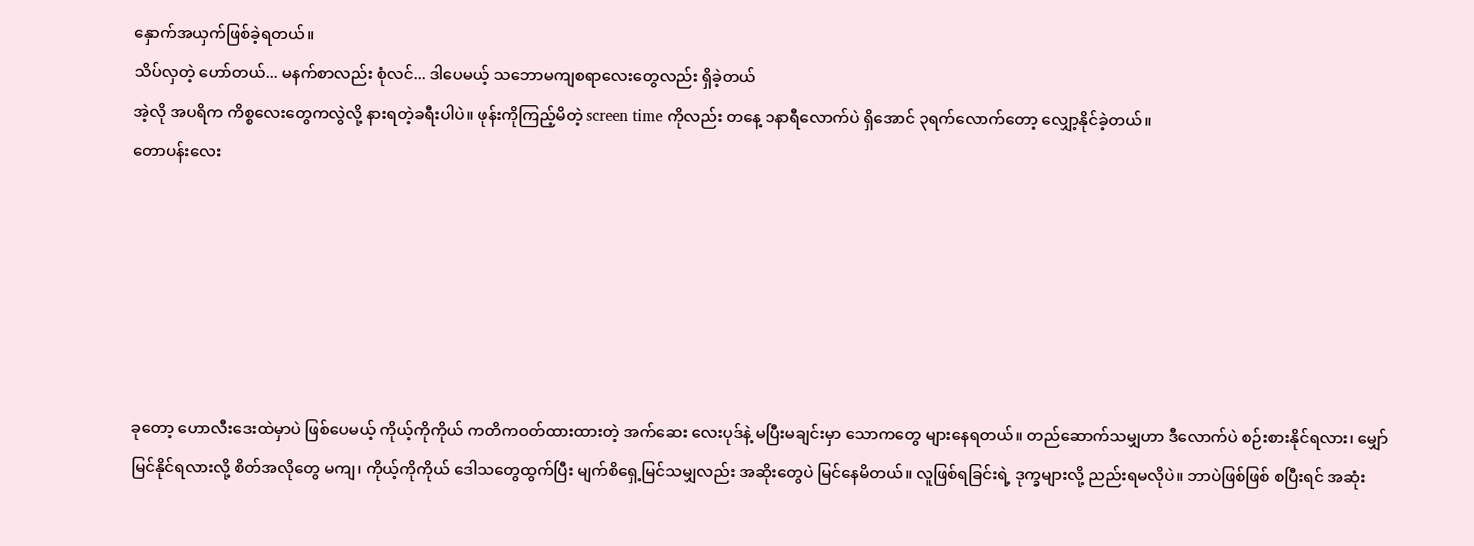နှောက်အယှက်ဖြစ်ခဲ့ရတယ်။
သိပ်လှတဲ့ ဟော်တယ်... မနက်စာလည်း စုံလင်... ဒါပေမယ့် သဘောမကျစရာလေးတွေလည်း ရှိခဲ့တယ်
အဲ့လို အပရိက ကိစ္စလေးတွေကလွဲလို့ နားရတဲ့ခရီးပါပဲ။ ဖုန်းကိုကြည့်မိတဲ့ screen time ကိုလည်း တနေ့ ၁နာရီလောက်ပဲ ရှိအောင် ၃ရက်လောက်တော့ လျှော့နိုင်ခဲ့တယ်။
တောပန်းလေး






ခုတော့ ဟောလီးဒေးထဲမှာပဲ ဖြစ်ပေမယ့် ကိုယ့်ကိုကိုယ် ကတိကဝတ်ထားထားတဲ့ အက်ဆေး လေးပုဒ်နဲ့ မပြီးမချင်းမှာ သောကတွေ များနေရတယ်။ တည်ဆောက်သမျှဟာ ဒီလောက်ပဲ စဉ်းစားနိုင်ရလား၊ မျှော်မြင်နိုင်ရလားလို့ စိတ်အလိုတွေ မကျ၊ ကိုယ့်ကိုကိုယ် ဒေါသတွေထွက်ပြီး မျက်စိရှေ့မြင်သမျှလည်း အဆိုးတွေပဲ မြင်နေမိတယ်။ လူဖြစ်ရခြင်းရဲ့ ဒုက္ခများလို့ ညည်းရမလိုပဲ။ ဘာပဲဖြစ်ဖြစ် စပြီးရင် အဆုံး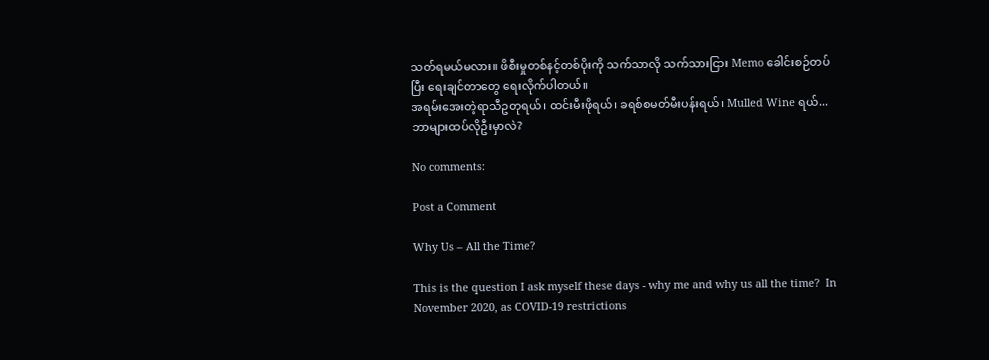သတ်ရမယ်မလား။ ဖိစီးမှုတစ်နင့်တစ်ပိုးကို သက်သာလို သက်သားငြား Memo ခေါင်းစဉ်တပ်ပြီး ရေးချင်တာတွေ ရေးလိုက်ပါတယ်။
အရမ်းအေးတဲ့ရာသီဥတုရယ်၊ ထင်းမီးဖိုရယ်၊ ခရစ်စမတ်မီးပန်းရယ်၊ Mulled Wine ရယ်... ဘာများထပ်လိုဦးမှာလဲ?

No comments:

Post a Comment

Why Us – All the Time?

This is the question I ask myself these days - why me and why us all the time?  In November 2020, as COVID-19 restrictions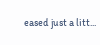eased just a litt...